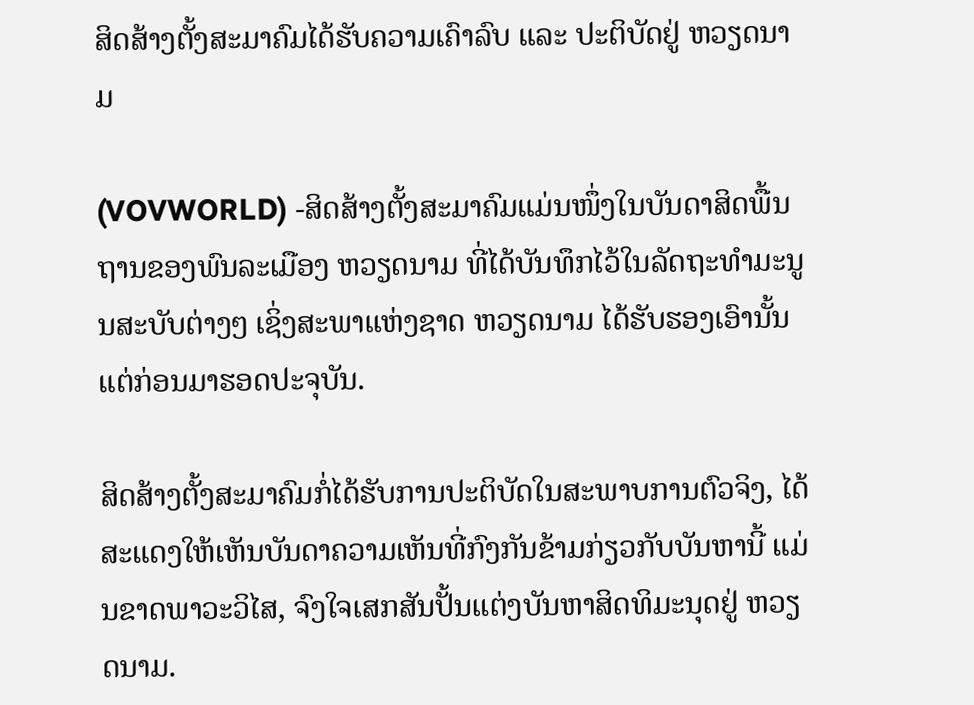ສິດສ້າງຕັ້ງສະມາຄົມໄດ້ຮັບຄວາມເຄົາລົບ ແລະ ປະຕິບັດຢູ່ ຫວຽດນາມ

(VOVWORLD) -ສິດສ້າງຕັ້ງສະມາຄົມແມ່ນໜຶ່ງໃນບັນດາສິດພື້ນຖານຂອງພົນລະເມືອງ ຫວຽດນາມ ທີ່ໄດ້ບັນທຶກໄວ້ໃນລັດຖະທຳມະນູນສະບັບຕ່າງໆ ເຊິ່ງສະພາແຫ່ງຊາດ ຫວຽດນາມ ໄດ້ຮັບຮອງເອົານັ້ນແຕ່ກ່ອນມາຮອດປະຈຸບັນ.

ສິດສ້າງຕັ້ງສະມາຄົມກໍ່ໄດ້ຮັບການປະຕິບັດໃນສະພາບການຕົວຈິງ, ໄດ້ສະແດງໃຫ້ເຫັນບັນດາຄວາມເຫັນທີ່ກົງກັນຂ້າມກ່ຽວກັບບັນຫານີ້ ແມ່ນຂາດພາວະວິໄສ, ຈົງໃຈເສກສັນປັ້ນແຕ່ງບັນຫາສິດທິມະນຸດຢູ່ ຫວຽດນາມ.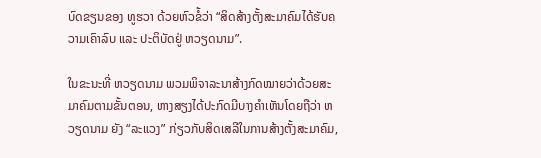ບົດຂຽນຂອງ ທູຮວາ ດ້ວຍຫົວຂໍ້ວ່າ “ສິດສ້າງຕັ້ງສະມາຄົມໄດ້ຮັບຄວາມເຄົາລົບ ແລະ ປະຕິບັດຢູ່ ຫວຽດນາມ”.

ໃນຂະນະທີ່ ຫວຽດນາມ ພວມພິຈາລະນາສ້າງກົດໝາຍວ່າດ້ວຍສະມາຄົມຕາມຂັ້ນຕອນ, ຫາງສຽງໄດ້ປະກົດມີບາງຄຳເຫັນໂດຍຖືວ່າ ຫວຽດນາມ ຍັງ “ລະແວງ” ກ່ຽວກັບສິດເສລີໃນການສ້າງຕັ້ງສະມາຄົມ,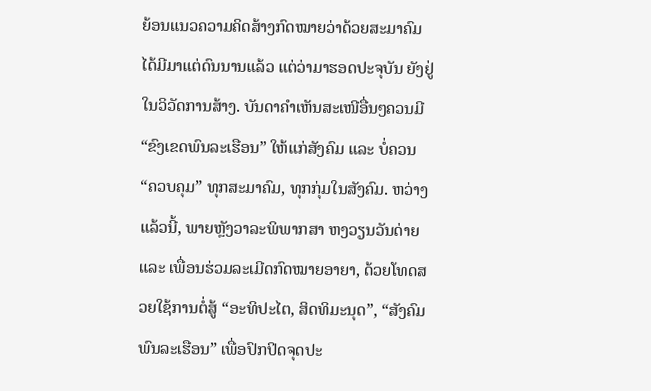ຍ້ອນແນວຄວາມຄິດສ້າງກົດໝາຍວ່າດ້ວຍສະມາຄົມ ໄດ້ມີມາແຕ່ດົນນານແລ້ວ ແຕ່ວ່າມາຮອດປະຈຸບັນ ຍັງຢູ່ໃນວິວັດການສ້າງ. ບັນດາຄຳເຫັນສະເໜີອື່ນໆຄວນມີ “ຂົງເຂດພົນລະເຮືອນ” ໃຫ້ແກ່ສັງຄົມ ແລະ ບໍ່ຄວນ “ຄວບຄຸມ” ທຸກສະມາຄົມ, ທຸກກຸ່ມໃນສັງຄົມ. ຫວ່າງແລ້ວນີ້, ພາຍຫຼັງວາລະພິພາກສາ ຫງວຽນວັນດ່າຍ ແລະ ເພື່ອນຮ່ວມລະເມີດກົດໝາຍອາຍາ, ດ້ວຍໂທດສວຍໃຊ້ການຕໍ່ສູ້ “ອະທິປະໄຕ, ສິດທິມະນຸດ”, “ສັງຄົມພົນລະເຮືອນ” ເພື່ອປົກປິດຈຸດປະ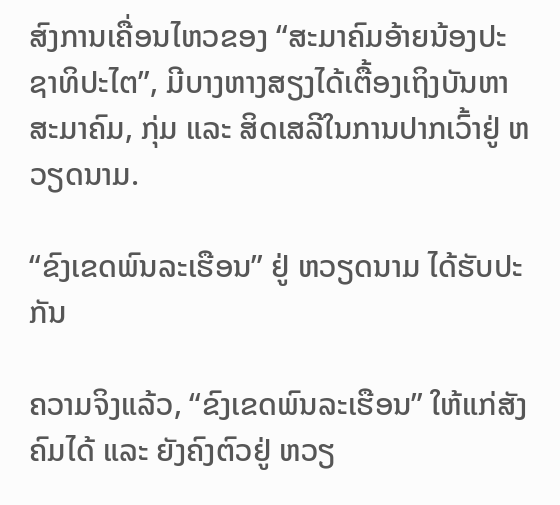ສົງການເຄື່ອນໄຫວຂອງ “ສະມາຄົມອ້າຍນ້ອງປະຊາທິປະໄຕ”, ມີບາງຫາງສຽງໄດ້ເຕື້ອງເຖິງບັນຫາສະມາຄົມ, ກຸ່ມ ແລະ ສິດເສລີໃນການປາກເວົ້າຢູ່ ຫວຽດນາມ.

“ຂົງເຂດພົນລະເຮືອນ” ຢູ່ ຫວຽດນາມ ໄດ້ຮັບປະກັນ

ຄວາມຈິງແລ້ວ, “ຂົງເຂດພົນລະເຮືອນ” ໃຫ້ແກ່ສັງຄົມໄດ້ ແລະ ຍັງຄົງຕົວຢູ່ ຫວຽ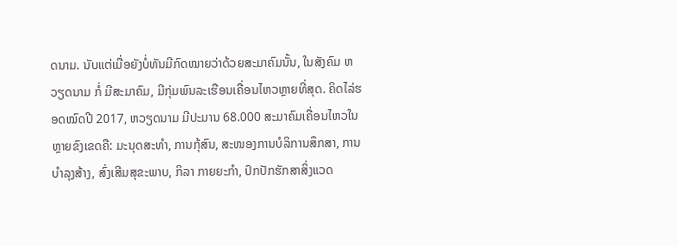ດນາມ. ນັບແຕ່ເມື່ອຍັງບໍ່ທັນມີກົດໝາຍວ່າດ້ວຍສະມາຄົມນັ້ນ, ໃນສັງຄົມ ຫວຽດນາມ ກໍ່ ມີສະມາຄົມ, ມີກຸ່ມພົນລະເຮືອນເຄື່ອນໄຫວຫຼາຍທີ່ສຸດ. ຄິດໄລ່ຮອດໝົດປີ 2017, ຫວຽດນາມ ມີປະມານ 68.000 ສະມາຄົມເຄື່ອນໄຫວໃນຫຼາຍຂົງເຂດຄື: ມະນຸດສະທຳ, ການກຸ້ສົນ, ສະໜອງການບໍລິການສຶກສາ, ການບຳລຸງສ້າງ, ສົ່ງເສີມສຸຂະພາບ, ກິລາ ກາຍຍະກຳ, ປົກປັກຮັກສາສິ່ງແວດ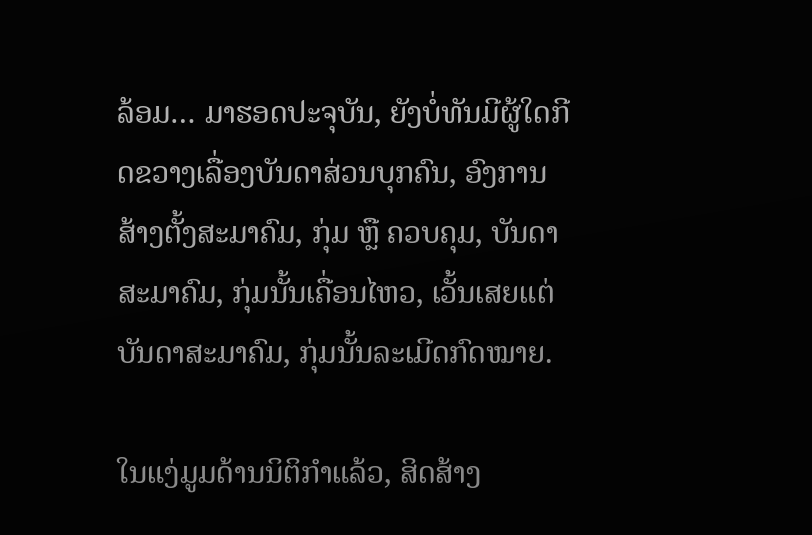ລ້ອມ… ມາຮອດປະຈຸບັນ, ຍັງບໍ່ທັນມີຜູ້ໃດກີດຂວາງເລື່ອງບັນດາສ່ວນບຸກຄົນ, ອົງການສ້າງຕັ້ງສະມາຄົມ, ກຸ່ມ ຫຼື ຄວບຄຸມ, ບັນດາສະມາຄົມ, ກຸ່ມນັ້ນເຄື່ອນໄຫວ, ເວັ້ນເສຍແຕ່ບັນດາສະມາຄົມ, ກຸ່ມນັ້ນລະເມີດກົດໝາຍ.

ໃນແງ່ມູມດ້ານນິຕິກຳແລ້ວ, ສິດສ້າງ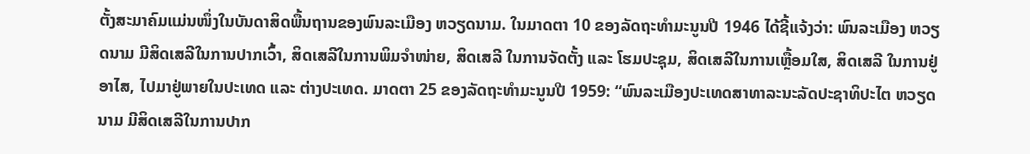ຕັ້ງສະມາຄົມແມ່ນໜຶ່ງໃນບັນດາສິດພື້ນຖານຂອງພົນລະເມືອງ ຫວຽດນາມ. ໃນມາດຕາ 10 ຂອງລັດຖະທຳມະນູນປີ 1946 ໄດ້ຊີ້ແຈ້ງວ່າ: ພົນລະເມືອງ ຫວຽດນາມ ມີສິດເສລີໃນການປາກເວົ້າ, ສິດເສລີໃນການພິມຈຳໜ່າຍ, ສິດເສລີ ໃນການຈັດຕັ້ງ ແລະ ໂຮມປະຊຸມ, ສິດເສລີໃນການເຫຼື້ອມໃສ, ສິດເສລີ ໃນການຢູ່ອາໄສ, ໄປມາຢູ່ພາຍໃນປະເທດ ແລະ ຕ່າງປະເທດ. ມາດຕາ 25 ຂອງລັດຖະທຳມະນູນປີ 1959: “ພົນລະເມືອງປະເທດສາທາລະນະລັດປະຊາທິປະໄຕ ຫວຽດນາມ ມີສິດເສລີໃນການປາກ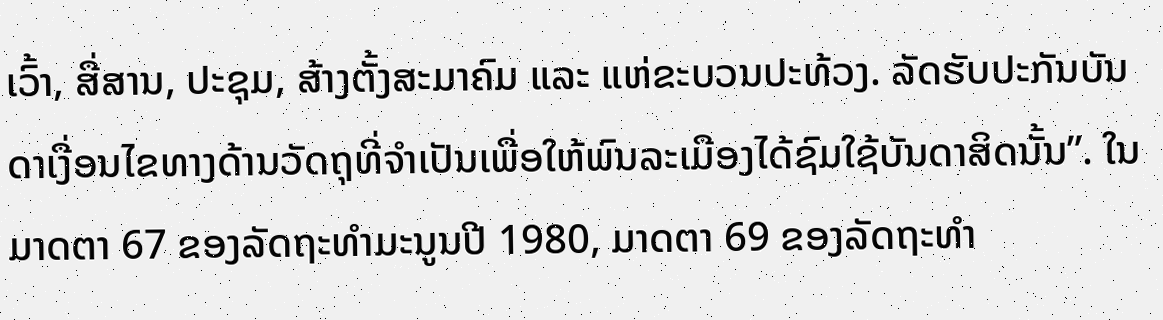ເວົ້າ, ສື່ສານ, ປະຊຸມ, ສ້າງຕັ້ງສະມາຄົມ ແລະ ແຫ່ຂະບວນປະທ້ວງ. ລັດຮັບປະກັນບັນດາເງື່ອນໄຂທາງດ້ານວັດຖຸທີ່ຈຳເປັນເພື່ອໃຫ້ພົນລະເມືອງໄດ້ຊົມໃຊ້ບັນດາສິດນັ້ນ”. ໃນມາດຕາ 67 ຂອງລັດຖະທຳມະນູນປີ 1980, ມາດຕາ 69 ຂອງລັດຖະທຳ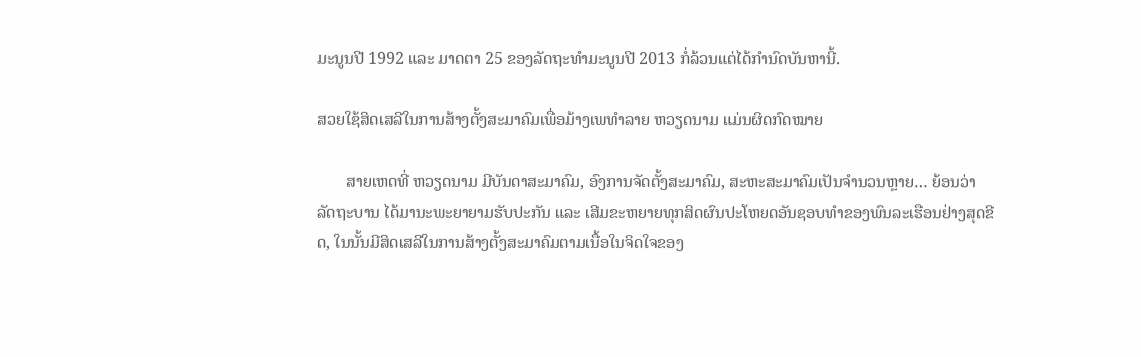ມະນູນປີ 1992 ແລະ ມາດຕາ 25 ຂອງລັດຖະທຳມະນູນປີ 2013 ກໍ່ລ້ວນແຕ່ໄດ້ກຳນົດບັນຫານີ້.

ສວຍໃຊ້ສິດເສລີໃນການສ້າງຕັ້ງສະມາຄົມເພື່ອມ້າງເພທຳລາຍ ຫວຽດນາມ ແມ່ນຜິດກົດໝາຍ

       ສາຍເຫດທີ່ ຫວຽດນາມ ມີບັນດາສະມາຄົມ, ອົງການຈັດຕັ້ງສະມາຄົມ, ສະຫະສະມາຄົມເປັນຈຳນວນຫຼາຍ… ຍ້ອນວ່າລັດຖະບານ ໄດ້ມານະພະຍາຍາມຮັບປະກັນ ແລະ ເສີມຂະຫຍາຍທຸກສິດຜົນປະໂຫຍດອັນຊອບທຳຂອງພົນລະເຮືອນຢ່າງສຸດຂີດ, ໃນນັ້ນມີສິດເສລີໃນການສ້າງຕັ້ງສະມາຄົມຕາມເນື້ອໃນຈິດໃຈຂອງ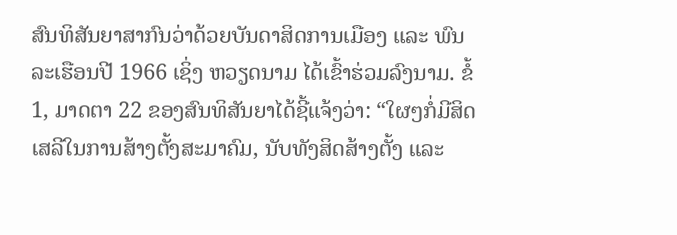ສົນທິສັນຍາສາກົນວ່າດ້ວຍບັນດາສິດການເມືອງ ແລະ ພົນລະເຮືອນປີ 1966 ເຊິ່ງ ຫວຽດນາມ ໄດ້ເຂົ້າຮ່ວມລົງນາມ. ຂໍ້ 1, ມາດຕາ 22 ຂອງສົນທິສັນຍາໄດ້ຊີ້ແຈ້ງວ່າ: “ໃຜໆກໍ່ມີສິດເສລີໃນການສ້າງຕັ້ງສະມາຄົມ, ນັບທັງສິດສ້າງຕັ້ງ ແລະ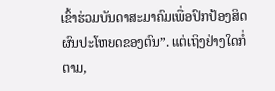ເຂົ້າຮ່ວມບັນດາສະມາຄົມເພື່ອປົກປ້ອງສິດຜົນປະໂຫຍດຂອງຕົນ”. ແຕ່ເຖິງຢ່າງໃດກໍ່ຕາມ,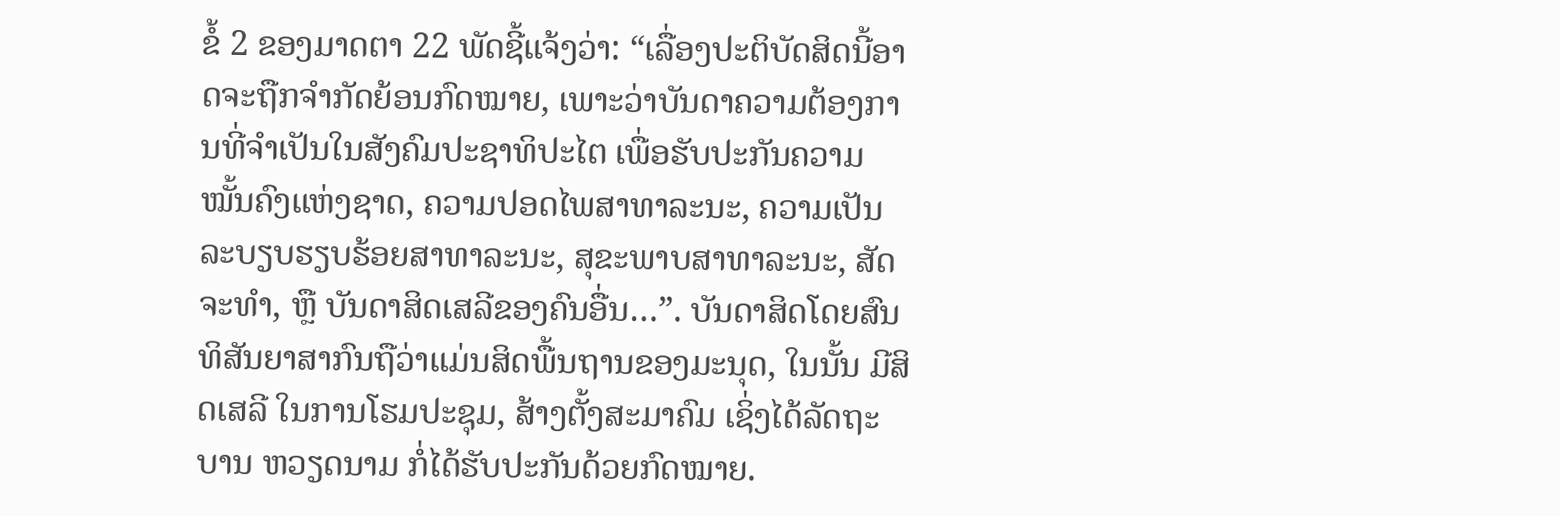ຂໍ້ 2 ຂອງມາດຕາ 22 ພັດຊີ້ແຈ້ງວ່າ: “ເລື່ອງປະຕິບັດສິດນີ້ອາດຈະຖືກຈຳກັດຍ້ອນກົດໝາຍ, ເພາະວ່າບັນດາຄວາມຕ້ອງການທີ່ຈຳເປັນໃນສັງຄົມປະຊາທິປະໄຕ ເພື່ອຮັບປະກັນຄວາມໝັ້ນຄົງແຫ່ງຊາດ, ຄວາມປອດໄພສາທາລະນະ, ຄວາມເປັນລະບຽບຮຽບຮ້ອຍສາທາລະນະ, ສຸຂະພາບສາທາລະນະ, ສັດຈະທຳ, ຫຼື ບັນດາສິດເສລີຂອງຄົນອື່ນ…”. ບັນດາສິດໂດຍສົນທິສັນຍາສາກົນຖືວ່າແມ່ນສິດພື້ນຖານຂອງມະນຸດ, ໃນນັ້ນ ມີສິດເສລີ ໃນການໂຮມປະຊຸມ, ສ້າງຕັ້ງສະມາຄົມ ເຊິ່ງໄດ້ລັດຖະບານ ຫວຽດນາມ ກໍ່ໄດ້ຮັບປະກັນດ້ວຍກົດໝາຍ.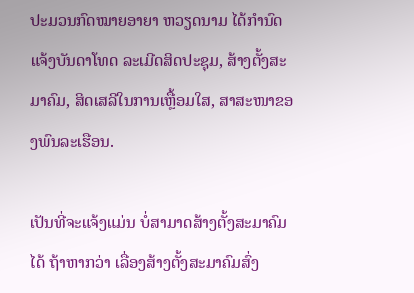ປະມວນກົດໝາຍອາຍາ ຫວຽດນາມ ໄດ້ກຳນົດແຈ້ງບັນດາໂທດ ລະເມີດສິດປະຊຸມ, ສ້າງຕັ້ງສະມາຄົມ, ສິດເສລີໃນການເຫຼື້ອມໃສ, ສາສະໜາຂອງພົນລະເຮືອນ.

ເປັນທີ່ຈະແຈ້ງແມ່ນ ບໍ່ສາມາດສ້າງຕັ້ງສະມາຄົມໄດ້ ຖ້າຫາກວ່າ ເລື່ອງສ້າງຕັ້ງສະມາຄົມສົ່ງ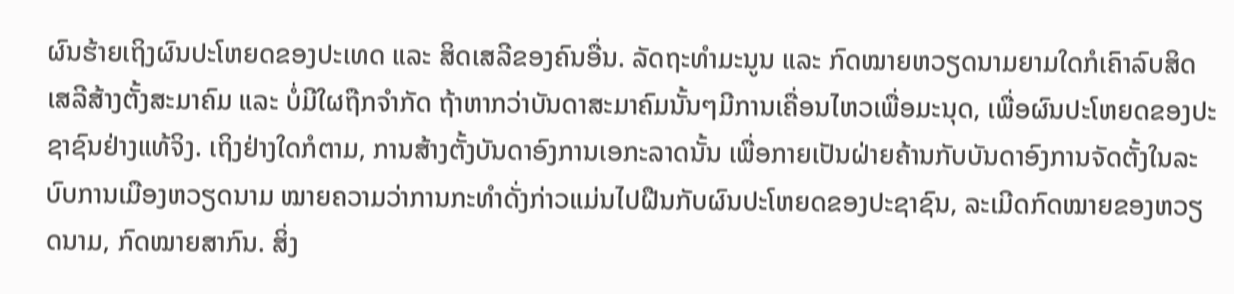ຜົນຮ້າຍເຖິງຜົນປະໂຫຍດຂອງປະເທດ ແລະ ສິດເສລີຂອງຄົນອື່ນ. ລັດຖະທຳມະນູນ ແລະ ກົດໝາຍຫວຽດນາມຍາມໃດກໍເຄົາລົບສິດເສລີສ້າງຕັ້ງສະມາຄົມ ແລະ ບໍ່ມີໃຜຖືກຈຳກັດ ຖ້າຫາກວ່າບັນດາສະມາຄົມນັ້ນໆມີການເຄື່ອນໄຫວເພື່ອມະນຸດ, ເພື່ອຜົນປະໂຫຍດຂອງປະຊາຊົນຢ່າງແທ້ຈິງ. ເຖິງຢ່າງໃດກໍຕາມ, ການສ້າງຕັ້ງບັນດາອົງການເອກະລາດນັ້ນ ເພື່ອກາຍເປັນຝ່າຍຄ້ານກັບບັນດາອົງການຈັດຕັ້ງໃນລະບົບການເມືອງຫວຽດນາມ ໝາຍຄວາມວ່າການກະທຳດັ່ງກ່າວແມ່ນໄປຝືນກັບຜົນປະໂຫຍດຂອງປະຊາຊົນ, ລະເມີດກົດໝາຍຂອງຫວຽດນາມ, ກົດໝາຍສາກົນ. ສິ່ງ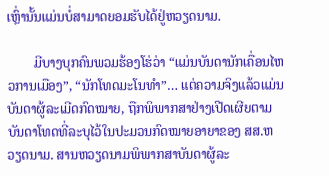ເຫຼົ່ານັ້ນແມ່ນບໍ່ສາມາດຍອມຮັບໄດ້ຢູ່ຫວຽດນາມ.

        ມີບາງບຸກຄົນພວມຮ້ອງໂຮ່ວ່າ “ແມ່ນບັນດານັກເຄື່ອນໄຫວການເມືອງ”, “ນັກໂທດມະໂນທຳ”… ແຕ່ຄວາມຈິງແລ້ວແມ່ນບັນດາຜູ້ລະເມີດກົດໝາຍ, ຖືກພິພາກສາຢ່າງເປີດເຜີຍຕາມບັນດາໂທດທີ່ລະບຸໄວ້ໃນປະມວນກົດໝາຍອາຍາຂອງ ສສ.ຫວຽດນາມ. ສານຫວຽດນາມພິພາກສາບັນດາຜູ້ລະ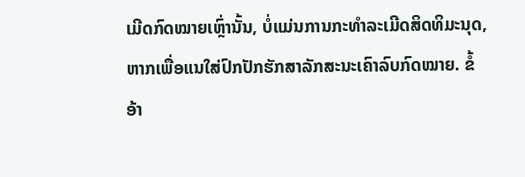ເມີດກົດໝາຍເຫຼົ່ານັ້ນ, ບໍ່ແມ່ນການກະທຳລະເມີດສິດທິມະນຸດ, ຫາກເພື່ອແນໃສ່ປົກປັກຮັກສາລັກສະນະເຄົາລົບກົດໝາຍ. ຂໍ້ອ້າ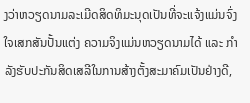ງວ່າຫວຽດນາມລະເມີດສິດທິມະນຸດເປັນທີ່ຈະແຈ້ງແມ່ນຈົ່ງໃຈເສກສັນປັ້ນແຕ່ງ ຄວາມຈິງແມ່ນຫວຽດນາມໄດ້ ແລະ ກຳລັງຮັບປະກັນສິດເສລີໃນການສ້າງຕັ້ງສະມາຄົມເປັນຢ່າງດີ,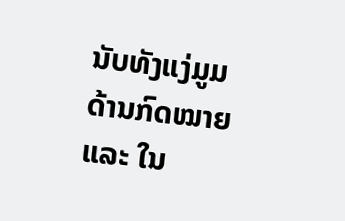ນັບທັງແງ່ມູມດ້ານກົດໝາຍ ແລະ ໃນ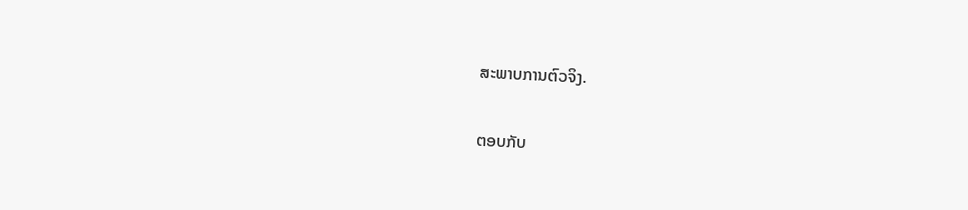ສະພາບການຕົວຈິງ.

ຕອບກັບ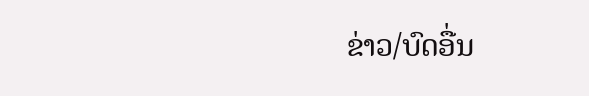ຂ່າວ/ບົດອື່ນ